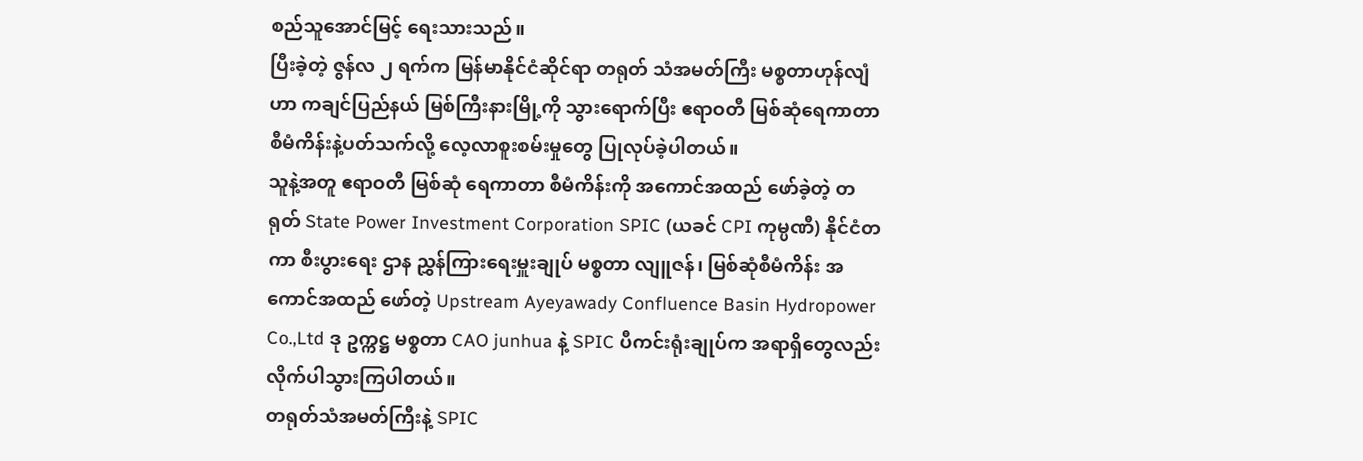စည်သူအောင်မြင့် ရေးသားသည်။
ပြီးခဲ့တဲ့ ဇွန်လ ၂ ရက်က မြန်မာနိုင်ငံဆိုင်ရာ တရုတ် သံအမတ်ကြီး မစ္စတာဟုန်လျံဟာ ကချင်ပြည်နယ် မြစ်ကြီးနားမြို့ကို သွားရောက်ပြီး ဧရာဝတီ မြစ်ဆုံရေကာတာ စီမံကိန်းနဲ့ပတ်သက်လို့ လေ့လာစူးစမ်းမှုတွေ ပြုလုပ်ခဲ့ပါတယ်။
သူနဲ့အတူ ဧရာဝတီ မြစ်ဆုံ ရေကာတာ စီမံကိန်းကို အကောင်အထည် ဖော်ခဲ့တဲ့ တရုတ် State Power Investment Corporation SPIC (ယခင် CPI ကုမ္ပဏီ) နိုင်ငံတကာ စီးပွားရေး ဌာန ညွှန်ကြားရေးမှူးချုပ် မစ္စတာ လျူဇန်၊ မြစ်ဆုံစီမံကိန်း အကောင်အထည် ဖော်တဲ့ Upstream Ayeyawady Confluence Basin Hydropower Co.,Ltd ဒု ဥက္ကဋ္ဌ မစ္စတာ CAO junhua နဲ့ SPIC ပီကင်းရုံးချုပ်က အရာရှိတွေလည်း လိုက်ပါသွားကြပါတယ်။
တရုတ်သံအမတ်ကြီးနဲ့ SPIC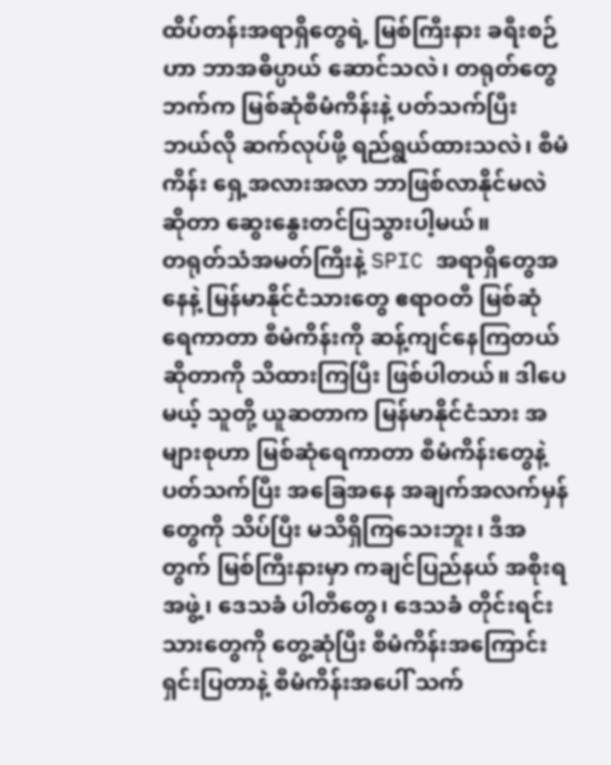ထိပ်တန်းအရာရှိတွေရဲ့ မြစ်ကြီးနား ခရီးစဉ်ဟာ ဘာအဓိပ္ပာယ် ဆောင်သလဲ၊ တရုတ်တွေဘက်က မြစ်ဆုံစီမံကိန်းနဲ့ ပတ်သက်ပြီး ဘယ်လို ဆက်လုပ်ဖို့ ရည်ရွယ်ထားသလဲ၊ စီမံကိန်း ရှေ့အလားအလာ ဘာဖြစ်လာနိုင်မလဲဆိုတာ ဆွေးနွေးတင်ပြသွားပါ့မယ်။
တရုတ်သံအမတ်ကြီးနဲ့ SPIC အရာရှိတွေအနေနဲ့ မြန်မာနိုင်ငံသားတွေ ဧရာဝတီ မြစ်ဆုံ ရေကာတာ စီမံကိန်းကို ဆန့်ကျင်နေကြတယ်ဆိုတာကို သိထားကြပြီး ဖြစ်ပါတယ်။ ဒါပေမယ့် သူတို့ ယူဆတာက မြန်မာနိုင်ငံသား အများစုဟာ မြစ်ဆုံရေကာတာ စီမံကိန်းတွေနဲ့ ပတ်သက်ပြီး အခြေအနေ အချက်အလက်မှန်တွေကို သိပ်ပြီး မသိရှိကြသေးဘူး၊ ဒီအတွက် မြစ်ကြီးနားမှာ ကချင်ပြည်နယ် အစိုးရအဖွဲ့၊ ဒေသခံ ပါတီတွေ၊ ဒေသခံ တိုင်းရင်းသားတွေကို တွေ့ဆုံပြီး စီမံကိန်းအကြောင်း ရှင်းပြတာနဲ့ စီမံကိန်းအပေါ် သက်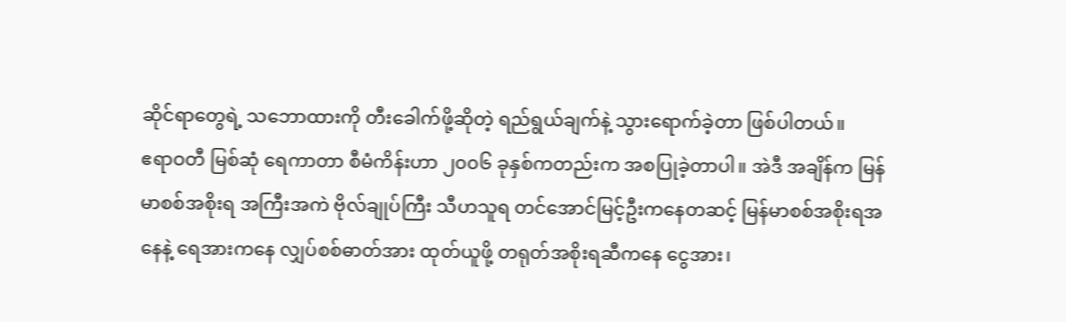ဆိုင်ရာတွေရဲ့ သဘောထားကို တီးခေါက်ဖို့ဆိုတဲ့ ရည်ရွယ်ချက်နဲ့ သွားရောက်ခဲ့တာ ဖြစ်ပါတယ်။
ဧရာဝတီ မြစ်ဆုံ ရေကာတာ စီမံကိန်းဟာ ၂၀၀၆ ခုနှစ်ကတည်းက အစပြုခဲ့တာပါ။ အဲဒီ အချိန်က မြန်မာစစ်အစိုးရ အကြီးအကဲ ဗိုလ်ချုပ်ကြီး သီဟသူရ တင်အောင်မြင့်ဦးကနေတဆင့် မြန်မာစစ်အစိုးရအနေနဲ့ ရေအားကနေ လျှပ်စစ်ဓာတ်အား ထုတ်ယူဖို့ တရုတ်အစိုးရဆီကနေ ငွေအား၊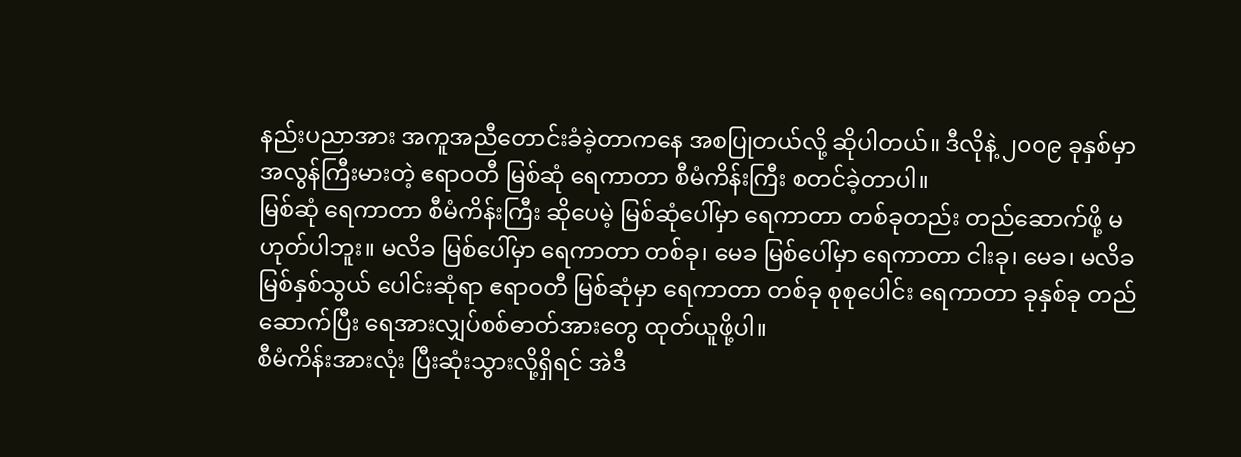နည်းပညာအား အကူအညီတောင်းခံခဲ့တာကနေ အစပြုတယ်လို့ ဆိုပါတယ်။ ဒီလိုနဲ့ ၂၀၀၉ ခုနှစ်မှာ အလွန်ကြီးမားတဲ့ ဧရာဝတီ မြစ်ဆုံ ရေကာတာ စီမံကိန်းကြီး စတင်ခဲ့တာပါ။
မြစ်ဆုံ ရေကာတာ စီမံကိန်းကြီး ဆိုပေမဲ့ မြစ်ဆုံပေါ်မှာ ရေကာတာ တစ်ခုတည်း တည်ဆောက်ဖို့ မဟုတ်ပါဘူး။ မလိခ မြစ်ပေါ်မှာ ရေကာတာ တစ်ခု၊ မေခ မြစ်ပေါ်မှာ ရေကာတာ ငါးခု၊ မေခ၊ မလိခ မြစ်နှစ်သွယ် ပေါင်းဆုံရာ ဧရာဝတီ မြစ်ဆုံမှာ ရေကာတာ တစ်ခု စုစုပေါင်း ရေကာတာ ခုနှစ်ခု တည်ဆောက်ပြီး ရေအားလျှပ်စစ်ဓာတ်အားတွေ ထုတ်ယူဖို့ပါ။
စီမံကိန်းအားလုံး ပြီးဆုံးသွားလို့ရှိရင် အဲဒီ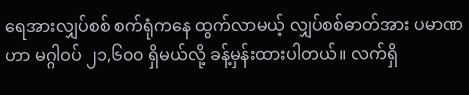ရေအားလျှပ်စစ် စက်ရုံကနေ ထွက်လာမယ့် လျှပ်စစ်ဓာတ်အား ပမာဏဟာ မဂ္ဂါဝပ် ၂၁,၆၀၀ ရှိမယ်လို့ ခန့်မှန်းထားပါတယ်။ လက်ရှိ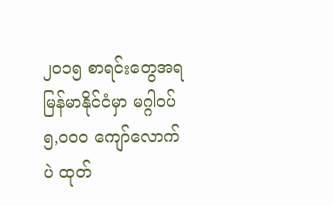၂၀၁၅ စာရင်းတွေအရ မြန်မာနိုင်ငံမှာ မဂ္ဂါဝပ် ၅,၀၀၀ ကျော်လောက်ပဲ ထုတ်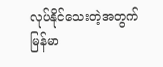လုပ်နိုင်သေးတဲ့အတွက် မြန်မာ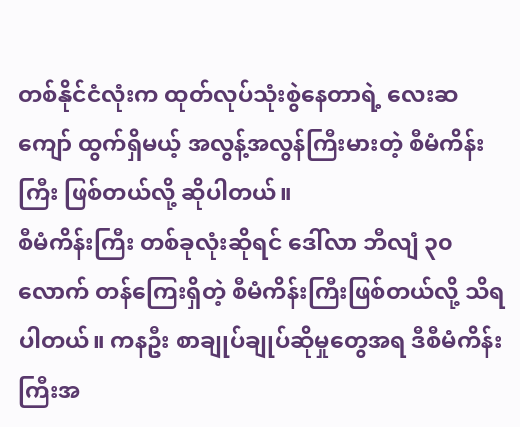တစ်နိုင်ငံလုံးက ထုတ်လုပ်သုံးစွဲနေတာရဲ့ လေးဆကျော် ထွက်ရှိမယ့် အလွန့်အလွန်ကြီးမားတဲ့ စီမံကိန်းကြီး ဖြစ်တယ်လို့ ဆိုပါတယ်။
စီမံကိန်းကြီး တစ်ခုလုံးဆိုရင် ဒေါ်လာ ဘီလျံ ၃၀ လောက် တန်ကြေးရှိတဲ့ စီမံကိန်းကြီးဖြစ်တယ်လို့ သိရပါတယ်။ ကနဦး စာချုပ်ချုပ်ဆိုမှုတွေအရ ဒီစီမံကိန်းကြီးအ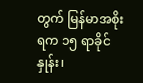တွက် မြန်မာအစိုးရက ၁၅ ရာခိုင်နှုန်း၊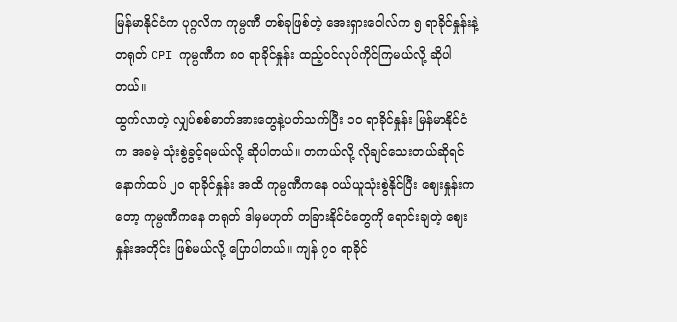မြန်မာနိုင်ငံက ပုဂ္ဂလိက ကုမ္ပဏီ တစ်ခုဖြစ်တဲ့ အေးရှားဝေါလ်က ၅ ရာခိုင်နှုန်းနဲ့ တရုတ် CPI ကုမ္ပဏီက ၈၀ ရာခိုင်နှုန်း ထည့်ဝင်လုပ်ကိုင်ကြမယ်လို့ ဆိုပါတယ်။
ထွက်လာတဲ့ လျှပ်စစ်ဓာတ်အားတွေနဲ့ပတ်သက်ပြီး ၁၀ ရာခိုင်နှုန်း မြန်မာနိုင်ငံက အခမဲ့ သုံးစွဲခွင့်ရမယ်လို့ ဆိုပါတယ်။ တကယ်လို့ လိုချင်သေးတယ်ဆိုရင် နောက်ထပ် ၂၀ ရာခိုင်နှုန်း အထိ ကုမ္ပဏီကနေ ဝယ်ယူသုံးစွဲနိုင်ပြီး ဈေးနှုန်းကတော့ ကုမ္ပဏီကနေ တရုတ် ဒါမှမဟုတ် တခြားနိုင်ငံတွေကို ရောင်းချတဲ့ ဈေးနှုန်းအတိုင်း ဖြစ်မယ်လို့ ပြောပါတယ်။ ကျန် ၇၀ ရာခိုင်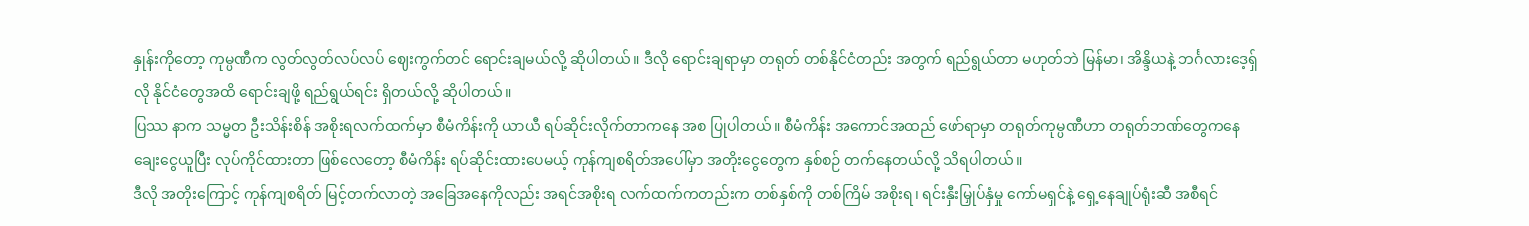နှုန်းကိုတော့ ကုမ္ပဏီက လွတ်လွတ်လပ်လပ် ဈေးကွက်တင် ရောင်းချမယ်လို့ ဆိုပါတယ်။ ဒီလို ရောင်းချရာမှာ တရုတ် တစ်နိုင်ငံတည်း အတွက် ရည်ရွယ်တာ မဟုတ်ဘဲ မြန်မာ၊ အိန္ဒိယနဲ့ ဘင်္ဂလားဒေ့ရှ်လို နိုင်ငံတွေအထိ ရောင်းချဖို့ ရည်ရွယ်ရင်း ရှိတယ်လို့ ဆိုပါတယ်။
ပြဿ နာက သမ္မတ ဦးသိန်းစိန် အစိုးရလက်ထက်မှာ စီမံကိန်းကို ယာယီ ရပ်ဆိုင်းလိုက်တာကနေ အစ ပြုပါတယ်။ စီမံကိန်း အကောင်အထည် ဖော်ရာမှာ တရုတ်ကုမ္ပဏီဟာ တရုတ်ဘဏ်တွေကနေ ချေးငွေယူပြီး လုပ်ကိုင်ထားတာ ဖြစ်လေတော့ စီမံကိန်း ရပ်ဆိုင်းထားပေမယ့် ကုန်ကျစရိတ်အပေါ်မှာ အတိုးငွေတွေက နှစ်စဉ် တက်နေတယ်လို့ သိရပါတယ်။
ဒီလို အတိုးကြောင့် ကုန်ကျစရိတ် မြင့်တက်လာတဲ့ အခြေအနေကိုလည်း အရင်အစိုးရ လက်ထက်ကတည်းက တစ်နှစ်ကို တစ်ကြိမ် အစိုးရ၊ ရင်းနှီးမြှုပ်နှံမှု ကော်မရှင်နဲ့ ရှေ့နေချုပ်ရုံးဆီ အစီရင်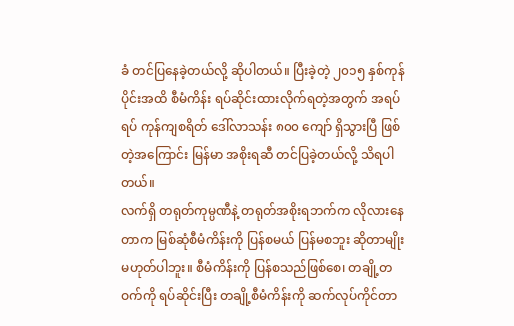ခံ တင်ပြနေခဲ့တယ်လို့ ဆိုပါတယ်။ ပြီးခဲ့တဲ့ ၂၀၁၅ နှစ်ကုန်ပိုင်းအထိ စီမံကိန်း ရပ်ဆိုင်းထားလိုက်ရတဲ့အတွက် အရပ်ရပ် ကုန်ကျစရိတ် ဒေါ်လာသန်း ၈၀၀ ကျော် ရှိသွားပြီ ဖြစ်တဲ့အကြောင်း မြန်မာ အစိုးရဆီ တင်ပြခဲ့တယ်လို့ သိရပါတယ်။
လက်ရှိ တရုတ်ကုမ္ပဏီနဲ့ တရုတ်အစိုးရဘက်က လိုလားနေတာက မြစ်ဆုံစီမံကိန်းကို ပြန်စမယ် ပြန်မစဘူး ဆိုတာမျိုး မဟုတ်ပါဘူး။ စီမံကိန်းကို ပြန်စသည်ဖြစ်စေ၊ တချို့တဝက်ကို ရပ်ဆိုင်းပြီး တချို့စီမံကိန်းကို ဆက်လုပ်ကိုင်တာ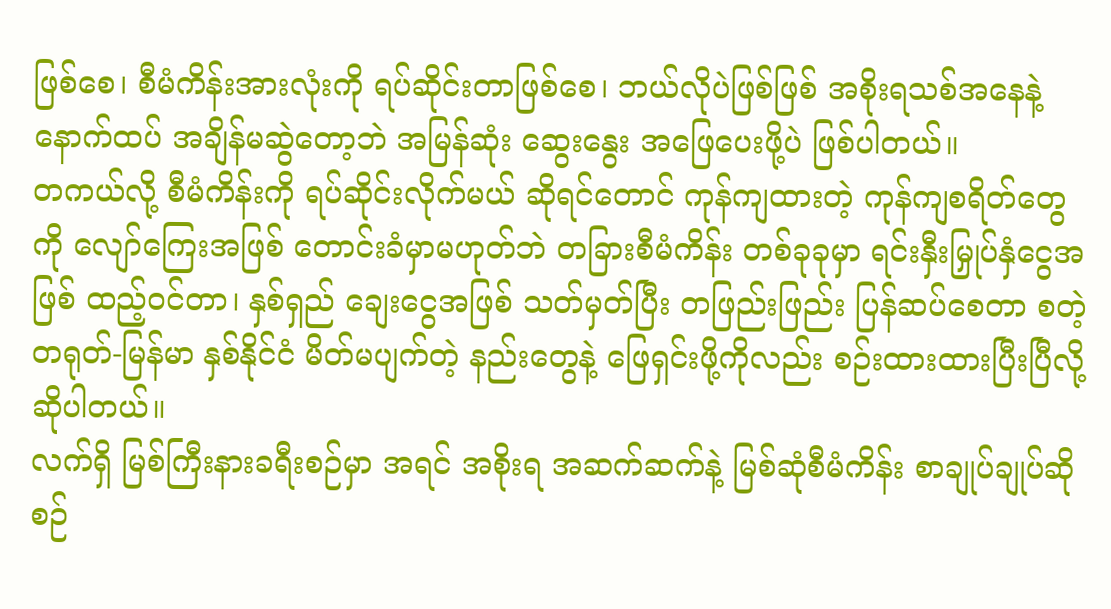ဖြစ်စေ၊ စီမံကိန်းအားလုံးကို ရပ်ဆိုင်းတာဖြစ်စေ၊ ဘယ်လိုပဲဖြစ်ဖြစ် အစိုးရသစ်အနေနဲ့ နောက်ထပ် အချိန်မဆွဲတော့ဘဲ အမြန်ဆုံး ဆွေးနွေး အဖြေပေးဖို့ပဲ ဖြစ်ပါတယ်။
တကယ်လို့ စီမံကိန်းကို ရပ်ဆိုင်းလိုက်မယ် ဆိုရင်တောင် ကုန်ကျထားတဲ့ ကုန်ကျစရိတ်တွေကို လျော်ကြေးအဖြစ် တောင်းခံမှာမဟုတ်ဘဲ တခြားစီမံကိန်း တစ်ခုခုမှာ ရင်းနှီးမြှုပ်နှံငွေအဖြစ် ထည့်ဝင်တာ၊ နှစ်ရှည် ချေးငွေအဖြစ် သတ်မှတ်ပြီး တဖြည်းဖြည်း ပြန်ဆပ်စေတာ စတဲ့ တရုတ်-မြန်မာ နှစ်နိုင်ငံ မိတ်မပျက်တဲ့ နည်းတွေနဲ့ ဖြေရှင်းဖို့ကိုလည်း စဉ်းထားထားပြီးပြီလို့ ဆိုပါတယ်။
လက်ရှိ မြစ်ကြီးနားခရီးစဉ်မှာ အရင် အစိုးရ အဆက်ဆက်နဲ့ မြစ်ဆုံစီမံကိန်း စာချုပ်ချုပ်ဆိုစဉ်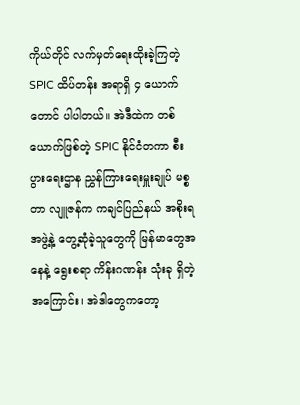ကိုယ်တိုင် လက်မှတ်ရေးထိုးခဲ့ကြတဲ့ SPIC ထိပ်တန်း အရာရှိ ၄ ယောက်တောင် ပါပါတယ်။ အဲဒီထဲက တစ်ယောက်ဖြစ်တဲ့ SPIC နိုင်ငံတကာ စီးပွားရေးဌာန ညွှန်ကြားရေးမှူးချုပ် မစ္စတာ လျူဇန်က ကချင်ပြည်နယ် အစိုးရအဖွဲ့နဲ့ တွေ့ဆုံခဲ့သူတွေကို မြန်မာတွေအနေနဲ့ ရွေးစရာ ကိန်းဂဏန်း သုံးခု ရှိတဲ့အကြောင်း၊ အဲဒါတွေကတော့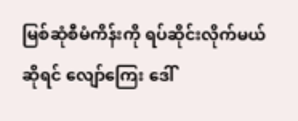မြစ်ဆုံစီမံကိန်းကို ရပ်ဆိုင်းလိုက်မယ်ဆိုရင် လျော်ကြေး ဒေါ်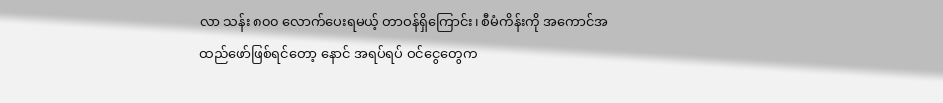လာ သန်း ၈၀၀ လောက်ပေးရမယ့် တာဝန်ရှိကြောင်း၊ စီမံကိန်းကို အကောင်အထည်ဖော်ဖြစ်ရင်တော့ နောင် အရပ်ရပ် ဝင်ငွေတွေက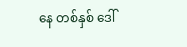နေ တစ်နှစ် ဒေါ်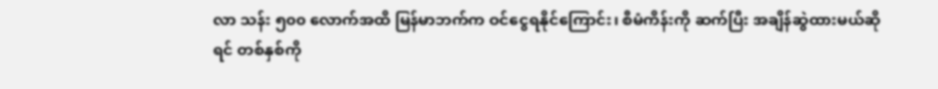လာ သန်း ၅၀၀ လောက်အထိ မြန်မာဘက်က ဝင်ငွေရနိုင်ကြောင်း၊ စီမံကိန်းကို ဆက်ပြီး အချိန်ဆွဲထားမယ်ဆိုရင် တစ်နှစ်ကို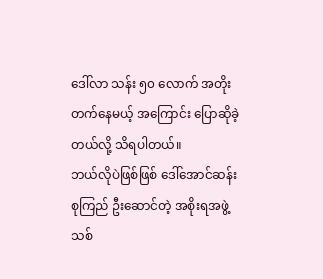ဒေါ်လာ သန်း ၅၀ လောက် အတိုးတက်နေမယ့် အကြောင်း ပြောဆိုခဲ့တယ်လို့ သိရပါတယ်။
ဘယ်လိုပဲဖြစ်ဖြစ် ဒေါ်အောင်ဆန်းစုကြည် ဦးဆောင်တဲ့ အစိုးရအဖွဲ့သစ်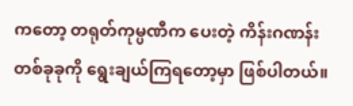ကတော့ တရုတ်ကုမ္ပဏီက ပေးတဲ့ ကိန်းဂဏန်း တစ်ခုခုကို ရွေးချယ်ကြရတော့မှာ ဖြစ်ပါတယ်။